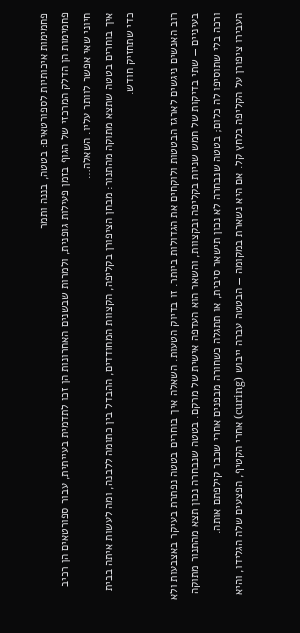פחמימות איכותיות לספורטאים: בטטה, בננה ותמר
פחמימות הן הדלק המרכזי של הגוף בזמן פעילות גופנית, ולמרות שבשנים האחרונות הן זכו לתדמית בעייתית, עבור ספורטאים הן רכיב חיוני שאי אפשר לוותר עליו. השאלה…
איך בוחרים בטטה שתצא מתוקה מהתנור: מבחן הציפורן בקליפה, הקצוות המחודדים, ההבדל בין כתומה ללבנה, ומה לעשות איתה בבית כדי שתחזיק חודש.

רוב האנשים ניגשים לארגז הבטטות ולוקחים את הגדולות ביותר. זו בדיוק הטעות. השאלה איך בוחרים בטטה נפתרת בעיקר באצבעות ולא בעיניים — שתי בדיקות של חמש שניות בקליפה ובקצוות, והשאר הוא העדפה אישית של מרקם. בטטה שנבחרה נכון תצא מהתנור מתוקה ורכה בלי שתוסיפו לה כלום; בטטה שנבחרה לא נכון תישאר סיבית, או תתגלה כשחורה מבפנים אחרי שכבר קילפתם אותה.
העבירו ציפורן על הקליפה בלחץ קל. אם היא נשארת במקומה — הבטטה עברה ייבוש (curing) אחרי הקטיף, הפצעים שלה הגלידו, והיא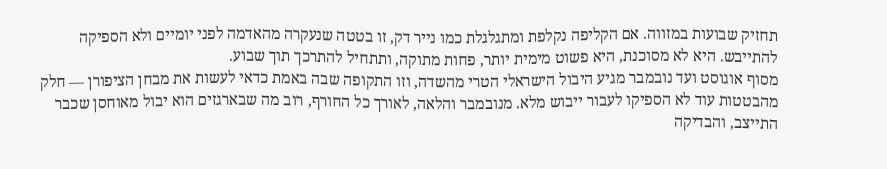תחזיק שבועות במזווה. אם הקליפה נקלפת ומתגלגלת כמו נייר דק, זו בטטה שנעקרה מהאדמה לפני יומיים ולא הספיקה להתייבש. היא לא מסוכנת, היא פשוט מימית יותר, פחות מתוקה, ותתחיל להתרכך תוך שבוע.
מסוף אוגוסט ועד נובמבר מגיע היבול הישראלי הטרי מהשדה, וזו התקופה שבה באמת כדאי לעשות את מבחן הציפורן — חלק מהבטטות עוד לא הספיקו לעבור ייבוש מלא. מנובמבר והלאה, לאורך כל החורף, רוב מה שבארגזים הוא יבול מאוחסן שכבר התייצב, והבדיקה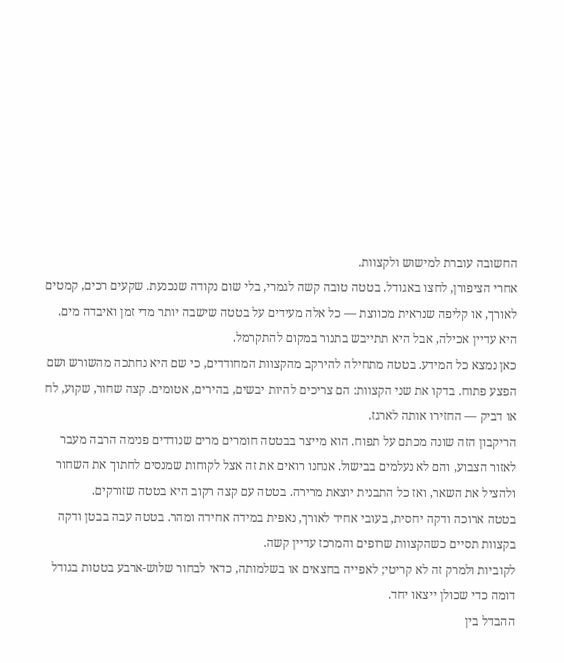החשובה עוברת למישוש ולקצוות.
אחרי הציפורן, לחצו באגודל. בטטה טובה קשה לגמרי, בלי שום נקודה שנכנעת. שקעים רכים, קמטים לאורך, או קליפה שנראית מכווצת — כל אלה מעידים על בטטה שישבה יותר מדי זמן ואיבדה מים. היא עדיין אכילה, אבל היא תתייבש בתנור במקום להתקרמל.
כאן נמצא כל המידע. בטטה מתחילה להירקב מהקצוות המחודדים, כי שם היא נחתכה מהשורש ושם הפצע פתוח. בדקו את שני הקצוות: הם צריכים להיות יבשים, בהירים, אטומים. קצה שחור, שקוע, לח או דביק — החזירו אותה לארגז.
הריקבון הזה שונה מכתם על תפוח. הוא מייצר בבטטה חומרים מרים שנודדים פנימה הרבה מעבר לאזור הצבוע, והם לא נעלמים בבישול. אנחנו רואים את זה אצל לקוחות שמנסים לחתוך את השחור ולהציל את השאר, ואז כל התבנית יוצאת מרירה. בטטה עם קצה רקוב היא בטטה שזורקים.
בטטה ארוכה ודקה יחסית, בעובי אחיד לאורך, נאפית במידה אחידה ומהר. בטטה עבה בבטן ודקה בקצוות תסיים כשהקצוות שרופים והמרכז עדיין קשה.
לקוביות ולמרק זה לא קריטי; לאפייה בחצאים או בשלמותה, כדאי לבחור שלוש-ארבע בטטות בגודל דומה כדי שכולן ייצאו יחד.
ההבדל בין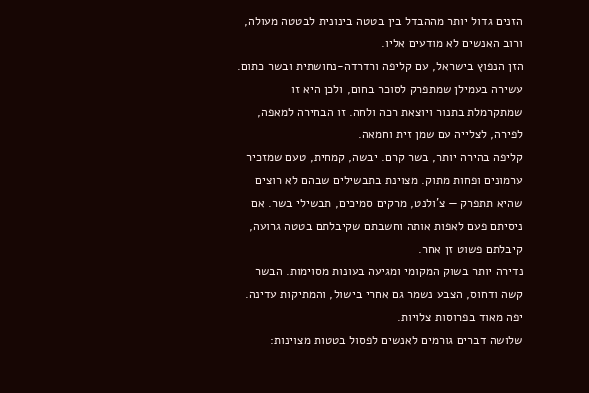הזנים גדול יותר מההבדל בין בטטה בינונית לבטטה מעולה, ורוב האנשים לא מודעים אליו.
הזן הנפוץ בישראל, עם קליפה ורדרדה-נחושתית ובשר כתום. עשירה בעמילן שמתפרק לסוכר בחום, ולכן היא זו שמתקרמלת בתנור ויוצאת רכה ולחה. זו הבחירה למאפה, לפירה, לצלייה עם שמן זית וחמאה.
קליפה בהירה יותר, בשר קרם. יבשה, קמחית, טעם שמזכיר ערמונים ופחות מתוק. מצוינת בתבשילים שבהם לא רוצים שהיא תתפרק — צ'ולנט, מרקים סמיכים, תבשילי בשר. אם ניסיתם פעם לאפות אותה וחשבתם שקיבלתם בטטה גרועה, קיבלתם פשוט זן אחר.
נדירה יותר בשוק המקומי ומגיעה בעונות מסוימות. הבשר קשה ודחוס, הצבע נשמר גם אחרי בישול, והמתיקות עדינה. יפה מאוד בפרוסות צלויות.
שלושה דברים גורמים לאנשים לפסול בטטות מצוינות: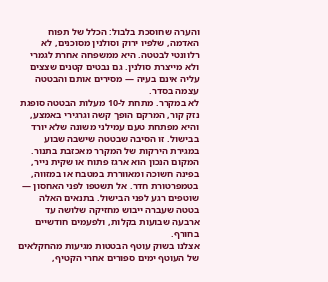והערה שחוסכת בלבול: הכלל של תפוח האדמה, שלפיו ירוק וסולנין מסוכנים, לא רלוונטי לבטטה. היא ממשפחה אחרת לגמרי ולא מייצרת סולנין. גם נבטים קטנים שצצים עליה אינם בעיה — מסירים אותם והבטטה עצמה בסדר.
לא במקרר. מתחת ל-10 מעלות הבטטה סופגת נזק קור, המרקם הופך קשה וגרגירי באמצע, והיא מפתחת טעם עמילני משונה שלא יורד בבישול. זו הסיבה שבטטה שישבה שבוע במגירת הירקות של המקרר מאכזבת בתנור.
המקום הנכון הוא ארגז פתוח או שקית נייר, בפינה חשוכה ומאווררת במטבח או במזווה, בטמפרטורת חדר. אל תשטפו לפני האחסון — שוטפים רגע לפני הבישול. בתנאים האלה בטטה שעברה ייבוש מחזיקה שלושה עד ארבעה שבועות בקלות, ולפעמים חודשיים בחורף.
אצלנו בשוק עוטף הבטטות מגיעות מהחקלאים של העוטף ימים ספורים אחרי הקטיף,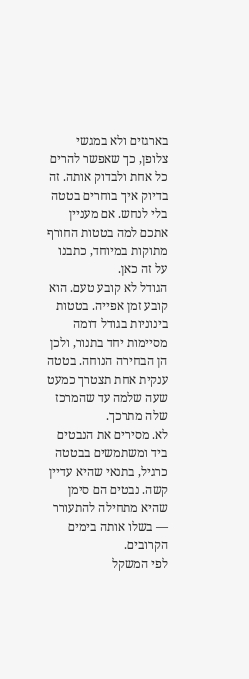בארגזים ולא במגשי צלופן, כך שאפשר להרים כל אחת ולבדוק אותה. זה בדיוק איך בוחרים בטטה בלי לנחש. אם מעניין אתכם למה בטטות החורף מתוקות במיוחד, כתבנו על זה כאן.
הגודל לא קובע טעם. הוא קובע זמן אפייה. בטטות בינוניות בגודל דומה מסיימות יחד בתנור, ולכן הן הבחירה הנוחה. בטטה ענקית אחת תצטרך כמעט שעה שלמה עד שהמרכז שלה מתרכך.
לא. מסירים את הנבטים ביד ומשתמשים בבטטה כרגיל, בתנאי שהיא עדיין קשה. נבטים הם סימן שהיא מתחילה להתעורר — בשלו אותה בימים הקרובים.
לפי המשקל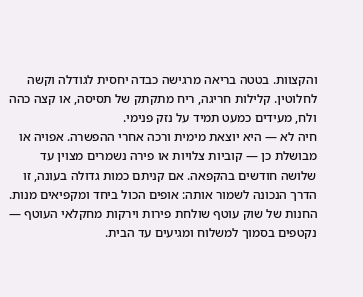והקצוות. בטטה בריאה מרגישה כבדה יחסית לגודלה וקשה לחלוטין. קלילות חריגה, ריח מתקתק של תסיסה, או קצה כהה ולח, מעידים כמעט תמיד על נזק פנימי.
חיה לא — היא יוצאת מימית ורכה אחרי ההפשרה. אפויה או מבושלת כן — קוביות צלויות או פירה נשמרים מצוין עד שלושה חודשים בהקפאה. אם קניתם כמות גדולה בעונה, זו הדרך הנכונה לשמור אותה: אופים הכול ביחד ומקפיאים מנות.
החנות של שוק עוטף שולחת פירות וירקות מחקלאי העוטף — נקטפים בסמוך למשלוח ומגיעים עד הבית.